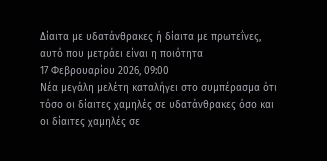Δίαιτα με υδατάνθρακες ή δίαιτα με πρωτεΐνες, αυτό που μετράει είναι η ποιότητα
17 Φεβρουαρίου 2026, 09:00
Νέα μεγάλη μελέτη καταλήγει στο συμπέρασμα ότι τόσο οι δίαιτες χαμηλές σε υδατάνθρακες όσο και οι δίαιτες χαμηλές σε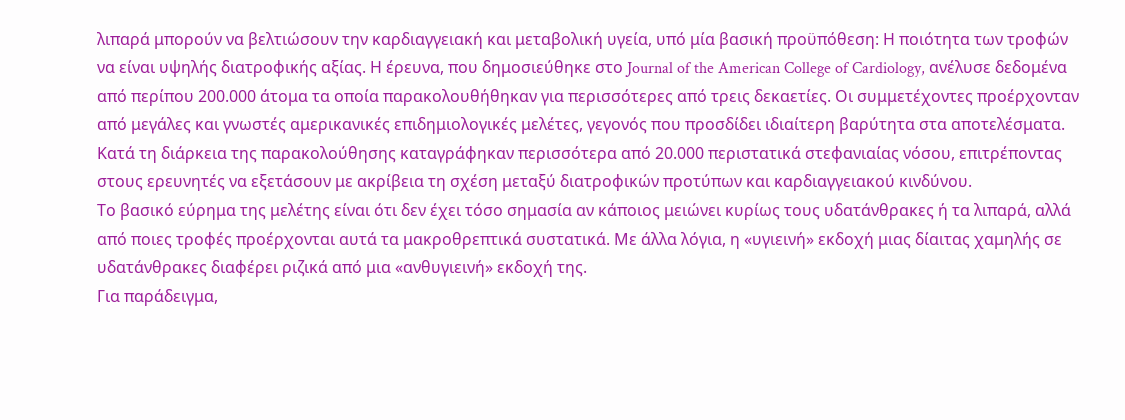λιπαρά μπορούν να βελτιώσουν την καρδιαγγειακή και μεταβολική υγεία, υπό μία βασική προϋπόθεση: Η ποιότητα των τροφών να είναι υψηλής διατροφικής αξίας. Η έρευνα, που δημοσιεύθηκε στο Journal of the American College of Cardiology, ανέλυσε δεδομένα από περίπου 200.000 άτομα τα οποία παρακολουθήθηκαν για περισσότερες από τρεις δεκαετίες. Οι συμμετέχοντες προέρχονταν από μεγάλες και γνωστές αμερικανικές επιδημιολογικές μελέτες, γεγονός που προσδίδει ιδιαίτερη βαρύτητα στα αποτελέσματα. Κατά τη διάρκεια της παρακολούθησης καταγράφηκαν περισσότερα από 20.000 περιστατικά στεφανιαίας νόσου, επιτρέποντας στους ερευνητές να εξετάσουν με ακρίβεια τη σχέση μεταξύ διατροφικών προτύπων και καρδιαγγειακού κινδύνου.
Το βασικό εύρημα της μελέτης είναι ότι δεν έχει τόσο σημασία αν κάποιος μειώνει κυρίως τους υδατάνθρακες ή τα λιπαρά, αλλά από ποιες τροφές προέρχονται αυτά τα μακροθρεπτικά συστατικά. Με άλλα λόγια, η «υγιεινή» εκδοχή μιας δίαιτας χαμηλής σε υδατάνθρακες διαφέρει ριζικά από μια «ανθυγιεινή» εκδοχή της.
Για παράδειγμα,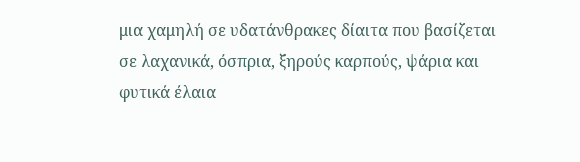μια χαμηλή σε υδατάνθρακες δίαιτα που βασίζεται σε λαχανικά, όσπρια, ξηρούς καρπούς, ψάρια και φυτικά έλαια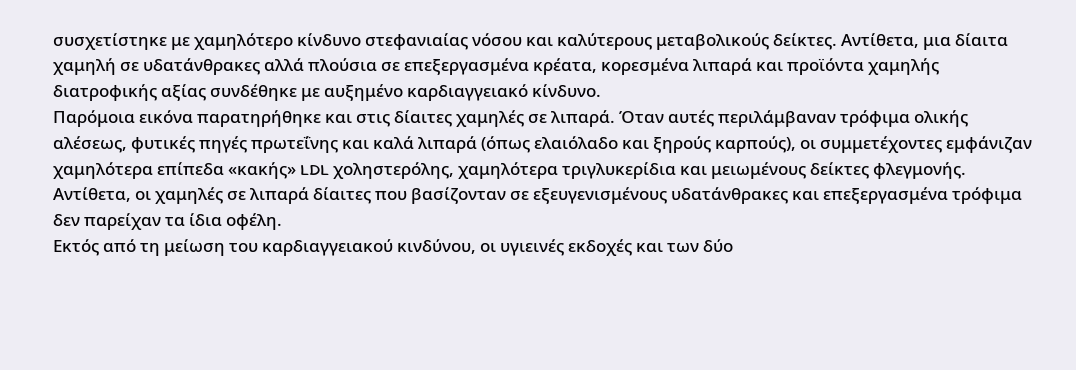συσχετίστηκε με χαμηλότερο κίνδυνο στεφανιαίας νόσου και καλύτερους μεταβολικούς δείκτες. Αντίθετα, μια δίαιτα χαμηλή σε υδατάνθρακες αλλά πλούσια σε επεξεργασμένα κρέατα, κορεσμένα λιπαρά και προϊόντα χαμηλής διατροφικής αξίας συνδέθηκε με αυξημένο καρδιαγγειακό κίνδυνο.
Παρόμοια εικόνα παρατηρήθηκε και στις δίαιτες χαμηλές σε λιπαρά. Όταν αυτές περιλάμβαναν τρόφιμα ολικής αλέσεως, φυτικές πηγές πρωτεΐνης και καλά λιπαρά (όπως ελαιόλαδο και ξηρούς καρπούς), οι συμμετέχοντες εμφάνιζαν χαμηλότερα επίπεδα «κακής» LDL χοληστερόλης, χαμηλότερα τριγλυκερίδια και μειωμένους δείκτες φλεγμονής. Αντίθετα, οι χαμηλές σε λιπαρά δίαιτες που βασίζονταν σε εξευγενισμένους υδατάνθρακες και επεξεργασμένα τρόφιμα δεν παρείχαν τα ίδια οφέλη.
Εκτός από τη μείωση του καρδιαγγειακού κινδύνου, οι υγιεινές εκδοχές και των δύο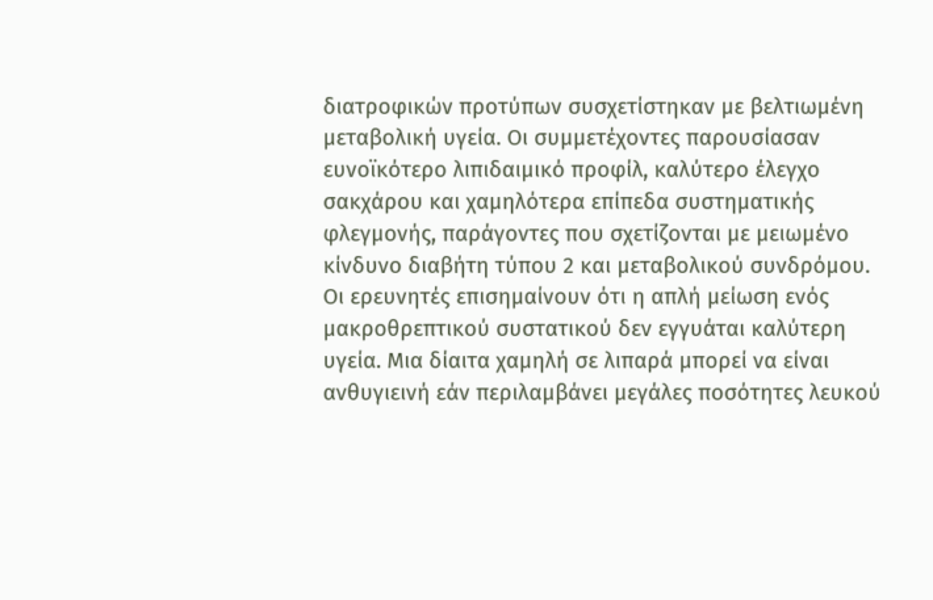διατροφικών προτύπων συσχετίστηκαν με βελτιωμένη μεταβολική υγεία. Οι συμμετέχοντες παρουσίασαν ευνοϊκότερο λιπιδαιμικό προφίλ, καλύτερο έλεγχο σακχάρου και χαμηλότερα επίπεδα συστηματικής φλεγμονής, παράγοντες που σχετίζονται με μειωμένο κίνδυνο διαβήτη τύπου 2 και μεταβολικού συνδρόμου.
Οι ερευνητές επισημαίνουν ότι η απλή μείωση ενός μακροθρεπτικού συστατικού δεν εγγυάται καλύτερη υγεία. Μια δίαιτα χαμηλή σε λιπαρά μπορεί να είναι ανθυγιεινή εάν περιλαμβάνει μεγάλες ποσότητες λευκού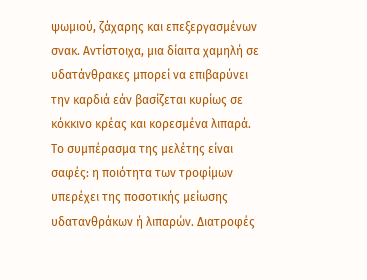ψωμιού, ζάχαρης και επεξεργασμένων σνακ. Αντίστοιχα, μια δίαιτα χαμηλή σε υδατάνθρακες μπορεί να επιβαρύνει την καρδιά εάν βασίζεται κυρίως σε κόκκινο κρέας και κορεσμένα λιπαρά.
Το συμπέρασμα της μελέτης είναι σαφές: η ποιότητα των τροφίμων υπερέχει της ποσοτικής μείωσης υδατανθράκων ή λιπαρών. Διατροφές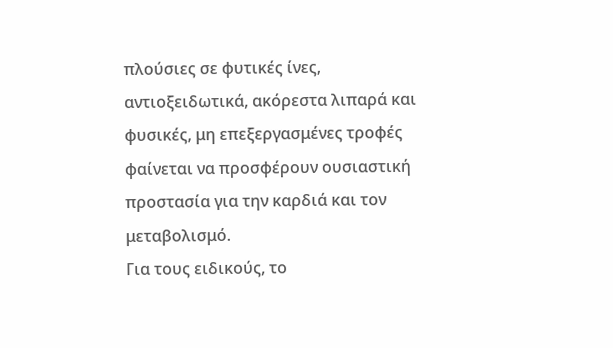πλούσιες σε φυτικές ίνες, αντιοξειδωτικά, ακόρεστα λιπαρά και φυσικές, μη επεξεργασμένες τροφές φαίνεται να προσφέρουν ουσιαστική προστασία για την καρδιά και τον μεταβολισμό.
Για τους ειδικούς, το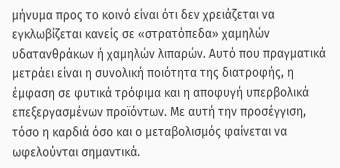μήνυμα προς το κοινό είναι ότι δεν χρειάζεται να εγκλωβίζεται κανείς σε «στρατόπεδα» χαμηλών υδατανθράκων ή χαμηλών λιπαρών. Αυτό που πραγματικά μετράει είναι η συνολική ποιότητα της διατροφής, η έμφαση σε φυτικά τρόφιμα και η αποφυγή υπερβολικά επεξεργασμένων προϊόντων. Με αυτή την προσέγγιση, τόσο η καρδιά όσο και ο μεταβολισμός φαίνεται να ωφελούνται σημαντικά.